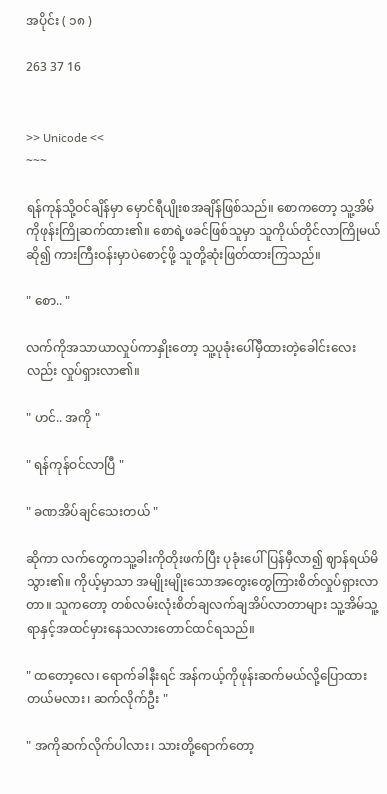အပိုင်း ( ၁၈ )

263 37 16


>> Unicode <<
~~~

ရန်ကုန်သို့ဝင်ချိန်မှာ မှောင်ရီပျိုးစအချိန်ဖြစ်သည်။ စောကတော့ သူ့အိမ်ကိုဖုန်းကြိုဆက်ထား၏။ စောရဲ့ဖခင်ဖြစ်သူမှာ သူကိုယ်တိုင်လာကြိုမယ်ဆို၍ ကားကြီးဝန်းမှာပဲစောင့်ဖို့ သူတို့ဆုံးဖြတ်ထားကြသည်။

" စော.. "

လက်ကိုအသာယာလှုပ်ကာနှိုးတော့ သူ့ပုခုံးပေါ်မှီထားတဲ့ခေါင်းလေးလည်း လှုပ်ရှားလာ၏။

" ဟင်.. အကို "

" ရန်ကုန်ဝင်လာပြီ "

" ခဏအိပ်ချင်သေးတယ် "

ဆိုကာ လက်တွေကသူ့ခါးကိုတိုးဖက်ပြီး ပုခုံးပေါ်ပြန်မှီလာ၍ ဈာန်ရယ်မိသွား၏။ ကိုယ့်မှာသာ အမျိုးမျိုးသောအတွေးတွေကြားစိတ်လှုပ်ရှားလာတာ။ သူကတော့ တစ်လမ်းလုံးစိတ်ချလက်ချအိပ်လာတာများ သူ့အိမ်သူ့ရာနှင့်အထင်မှားနေသလားတောင်ထင်ရသည်။

" ထတော့လေ၊ ရောက်ခါနီးရင် အန်ကယ့်ကိုဖုန်းဆက်မယ်လို့ပြောထားတယ်မလား၊ ဆက်လိုက်ဦး "

" အကိုဆက်လိုက်ပါလား၊ သားတို့ရောက်တော့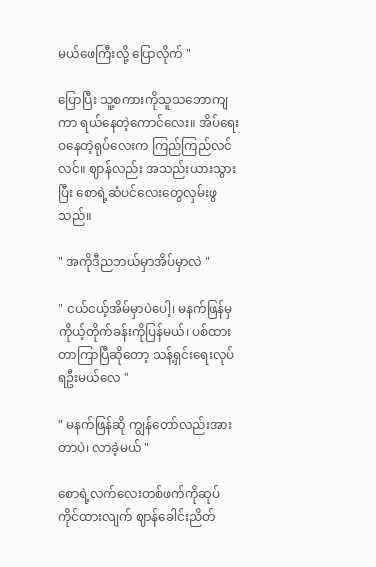မယ်ဖေကြီးလို့ ပြောလိုက် "

ပြောပြီး သူ့စကားကိုသူသဘောကျကာ ရယ်နေတဲ့ကောင်လေး။ အိပ်ရေးဝနေတဲ့ရုပ်လေးက ကြည်ကြည်လင်လင်။ ဈာန်လည်း အသည်းယားသွားပြီး စောရဲ့ဆံပင်လေးတွေလှမ်းဖွသည်။

" အကိုဒီညဘယ်မှာအိပ်မှာလဲ "

" ငယ်ငယ့်အိမ်မှာပဲပေါ့၊ မနက်ဖြန်မှ ကိုယ့်တိုက်ခန်းကိုပြန်မယ်၊ ပစ်ထားတာကြာပြီဆိုတော့ သန့်ရှင်းရေးလုပ်ရဦးမယ်လေ "

" မနက်ဖြန်ဆို ကျွန်တော်လည်းအားတာပဲ၊ လာခဲ့မယ် "

စောရဲ့လက်လေးတစ်ဖက်ကိုဆုပ်ကိုင်ထားလျက် ဈာန်ခေါင်းညိတ်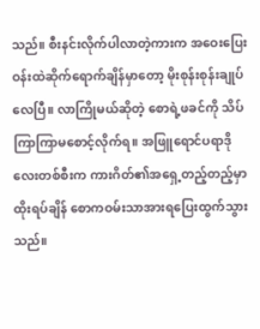သည်။ စီးနင်းလိုက်ပါလာတဲ့ကားက အဝေးပြေးဝန်းထဲဆိုက်ရောက်ချိန်မှာတော့ မိုးစုန်းစုန်းချုပ်လေပြီ။ လာကြိုမယ်ဆိုတဲ့ စောရဲ့ဖခင်ကို သိပ်ကြာကြာမစောင့်လိုက်ရ။ အဖြူရောင်ပရာဒိုလေးတစ်စီးက ကားဂိတ်၏အရှေ့တည့်တည့်မှာထိုးရပ်ချိန် စောကဝမ်းသာအားရပြေးထွက်သွားသည်။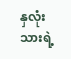နှလုံးသားရဲ့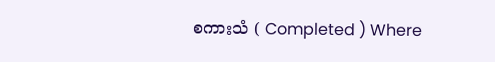စကားသံ ( Completed ) Where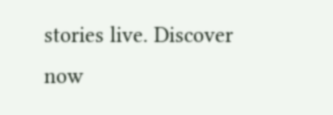stories live. Discover now